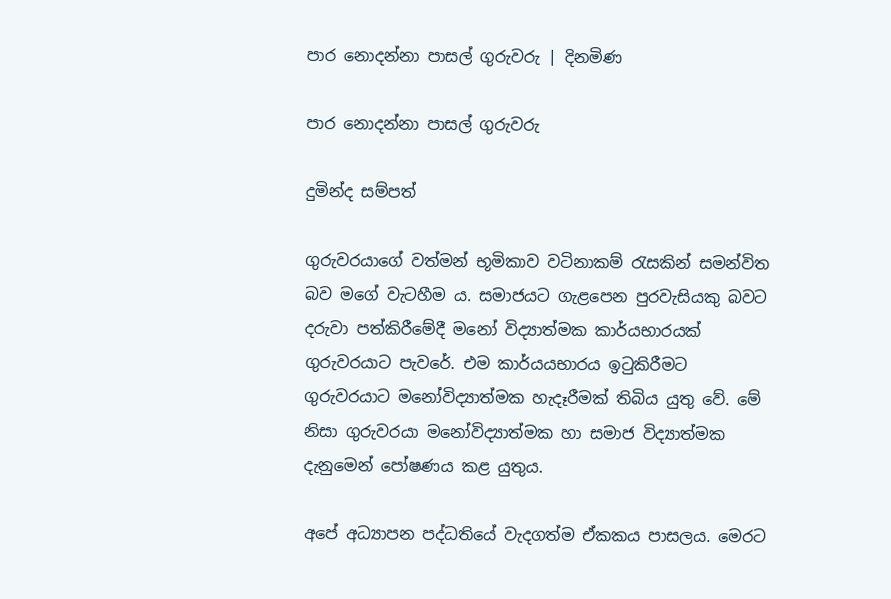පාර නොදන්නා පාසල් ගුරුවරු | දිනමිණ

පාර නොදන්නා පාසල් ගුරුවරු

දුමින්ද සම්පත්

ගුරුවරයාගේ වත්මන් භූමිකාව වටිනාකම් රැසකින් සමන්විත බව මගේ වැටහීම ය. සමාජයට ගැළපෙන පුරවැසියකු බවට දරුවා පත්කිරීමේදී මනෝ විද්‍යාත්මක කාර්යභාරයක් ගුරුවරයාට පැවරේ. එම කාර්යයභාරය ඉටුකිරීමට ගුරුවරයාට මනෝවිද්‍යාත්මක හැදෑරීමක් තිබිය යුතු වේ. මේ නිසා ගුරුවරයා මනෝවිද්‍යාත්මක හා සමාජ විද්‍යාත්මක දැනුමෙන් පෝෂණය කළ යුතුය.

අපේ අධ්‍යාපන පද්ධතියේ වැදගත්ම ඒකකය පාසලය. මෙරට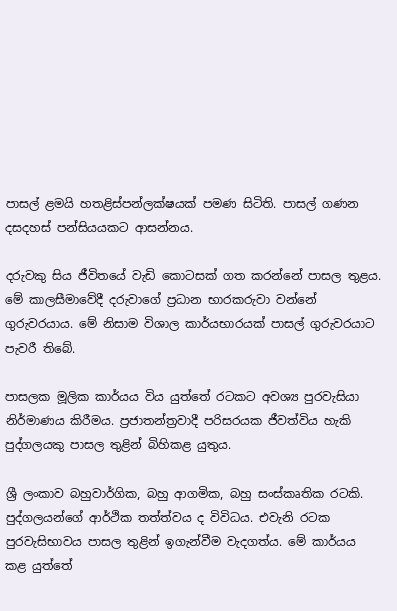පාසල් ළමයි හතළිස්පන්ලක්ෂයක් පමණ සිටිති. පාසල් ගණන දසදහස් පන්සියයකට ආසන්නය.

දරුවකු සිය ජීවිතයේ වැඩි කොටසක් ගත කරන්නේ පාසල තුළය. මේ කාලසීමාවේදී දරුවාගේ ප්‍රධාන භාරකරුවා වන්නේ ගුරුවරයාය. මේ නිසාම විශාල කාර්යභාරයක් පාසල් ගුරුවරයාට පැවරී තිබේ.

පාසලක මූලික කාර්යය විය යුත්තේ රටකට අවශ්‍ය පුරවැසියා නිර්මාණය කිරීමය. ප්‍රජාතන්ත්‍රවාදී පරිසරයක ජීවත්විය හැකි පුද්ගලයකු පාසල තුළින් බිහිකළ යුතුය.

ශ්‍රී ලංකාව බහුවාර්ගික, බහු ආගමික, බහු සංස්කෘතික රටකි. පුද්ගලයන්ගේ ආර්ථික තත්ත්වය ද විවිධය. එවැනි රටක පුරවැසිභාවය පාසල තුළින් ඉගැන්වීම වැදගත්ය. මේ කාර්යය කළ යුත්තේ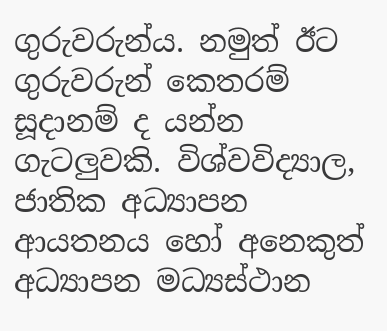ගුරුවරුන්ය. නමුත් ඊට ගුරුවරුන් කෙතරම් සූදානම් ද යන්න ගැටලුවකි. විශ්වවිද්‍යාල, ජාතික අධ්‍යාපන ආයතනය හෝ අනෙකුත් අධ්‍යාපන මධ්‍යස්ථාන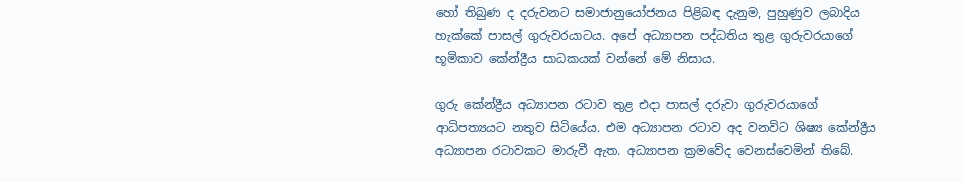හෝ තිබුණ ද දරුවනට සමාජානුයෝජනය පිළිබඳ දැනුම, පුහුණුව ලබාදිය හැක්කේ පාසල් ගුරුවරයාටය. අපේ අධ්‍යාපන පද්ධතිය තුළ ගුරුවරයාගේ භූමිකාව කේන්ද්‍රීය සාධකයක් වන්නේ මේ නිසාය.

ගුරු කේන්ද්‍රීය අධ්‍යාපන රටාව තුළ එදා පාසල් දරුවා ගුරුවරයාගේ ආධිපත්‍යයට නතුව සිටියේය. එම අධ්‍යාපන රටාව අද වනවිට ශිෂ්‍ය කේන්ද්‍රීය අධ්‍යාපන රටාවකට මාරුවී ඇත. අධ්‍යාපන ක්‍රමවේද වෙනස්වෙමින් තිබේ.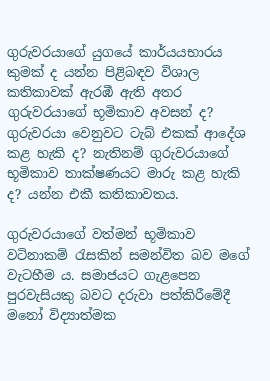ගුරුවරයාගේ යුගයේ කාර්යයභාරය කුමක් ද යන්න පිළිබඳව විශාල කතිකාවක් ඇරඹී ඇති අතර ගුරුවරයාගේ භූමිකාව අවසන් ද? ගුරුවරයා වෙනුවට ටැබ් එකක් ආදේශ කළ හැකි ද? නැතිනම් ගුරුවරයාගේ භූමිකාව තාක්ෂණයට මාරු කළ හැකි ද? යන්න එකී කතිකාවතය.

ගුරුවරයාගේ වත්මන් භූමිකාව වටිනාකම් රැසකින් සමන්විත බව මගේ වැටහීම ය. සමාජයට ගැළපෙන පුරවැසියකු බවට දරුවා පත්කිරීමේදී මනෝ විද්‍යාත්මක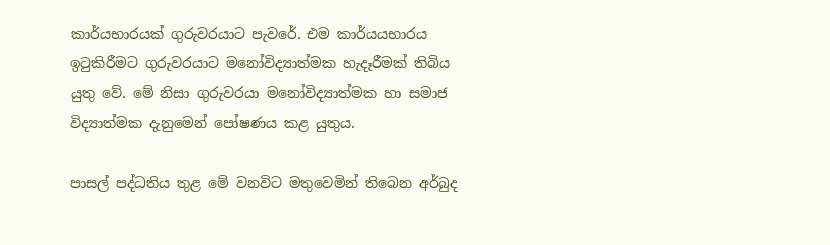කාර්යභාරයක් ගුරුවරයාට පැවරේ. එම කාර්යයභාරය ඉටුකිරීමට ගුරුවරයාට මනෝවිද්‍යාත්මක හැදෑරීමක් තිබිය යුතු වේ. මේ නිසා ගුරුවරයා මනෝවිද්‍යාත්මක හා සමාජ විද්‍යාත්මක දැනුමෙන් පෝෂණය කළ යුතුය.

පාසල් පද්ධතිය තුළ මේ වනවිට මතුවෙමින් තිබෙන අර්බුද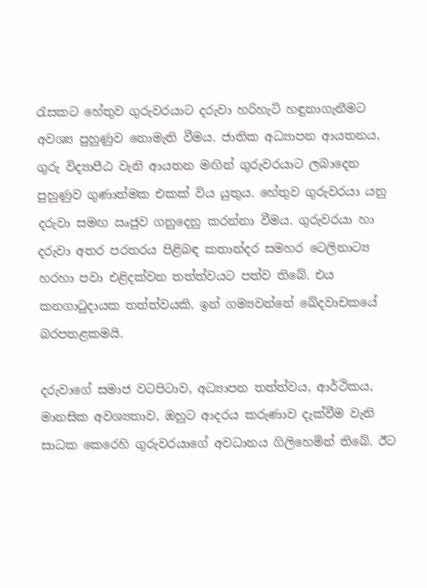රැසකට හේතුව ගුරුවරයාට දරුවා හරිහැටි හඳුනාගැනීමට අවශ්‍ය පුහුණුව නොමැති වීමය. ජාතික අධ්‍යාපන ආයතනය, ගුරු විද්‍යාපීඨ වැනි ආයතන මඟින් ගුරුවරයාට ලබාදෙන පුහුණුව ගුණාත්මක එකක් විය යුතුය. හේතුව ගුරුවරයා යනු දරුවා සමඟ ඍජුව ගනුදෙනු කරන්නා වීමය. ගුරුවරයා හා දරුවා අතර පරතරය පිළිබඳ කතාන්දර සමහර ටෙලිනාට්‍ය හරහා පවා එළිදක්වන තත්ත්වයට පත්ව තිබේ. එය කනගාටුදායක තත්ත්වයකි. ඉන් ගම්‍යවන්නේ ඛේදවාචකයේ බරපතළකමයි.

දරුවාගේ සමාජ වටපිටාව, අධ්‍යාපන තත්ත්වය, ආර්ථිකය, මානසික අවශ්‍යතාව, ඔහුට ආදරය කරුණාව දැක්වීම වැනි සාධක කෙරෙහි ගුරුවරයාගේ අවධානය ගිලිහෙමින් තිබේ. ඊට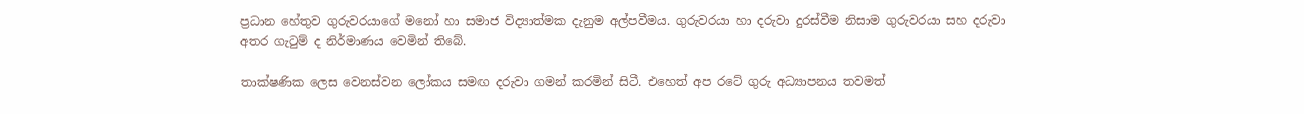ප්‍රධාන හේතුව ගුරුවරයාගේ මනෝ හා සමාජ විද්‍යාත්මක දැනුම අල්පවීමය. ගුරුවරයා හා දරුවා දුරස්වීම නිසාම ගුරුවරයා සහ දරුවා අතර ගැටුම් ද නිර්මාණය වෙමින් තිබේ.

තාක්ෂණික ලෙස වෙනස්වන ලෝකය සමඟ දරුවා ගමන් කරමින් සිටී. එහෙත් අප රටේ ගුරු අධ්‍යාපනය තවමත්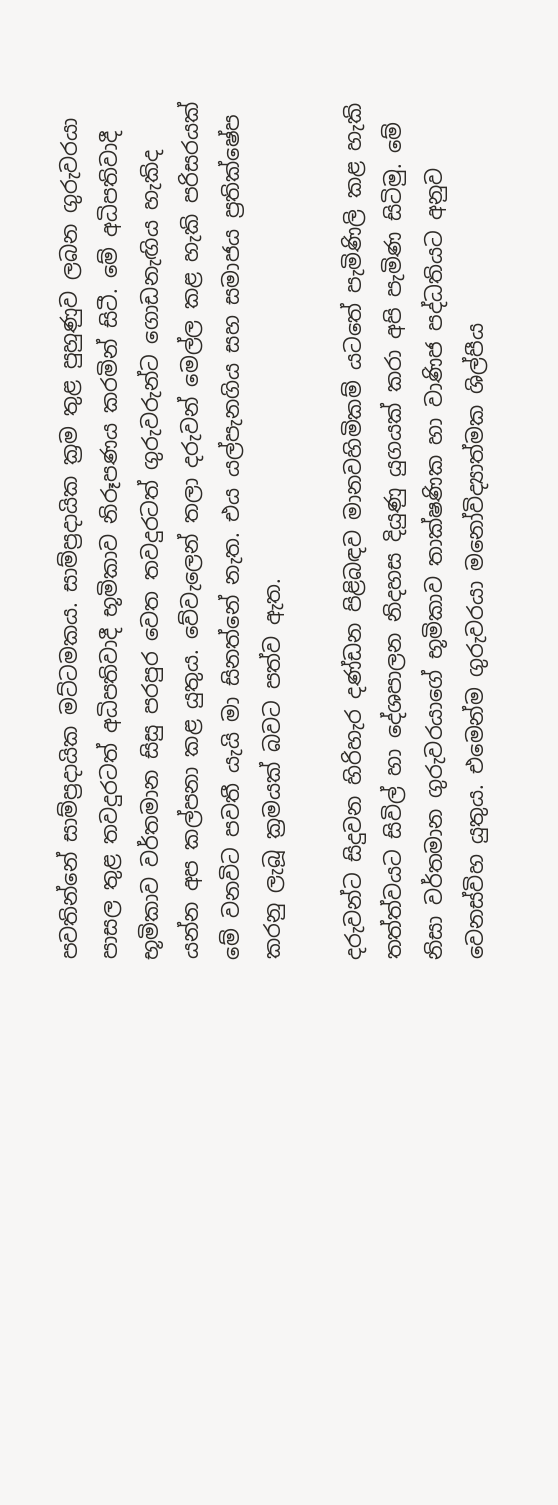පවතින්නේ සාම්ප්‍රදායික මට්ටමකය. සාම්ප්‍රදායික ක්‍රම තුළ පුහුණුව ලබන ගුරුවරයා පාසල තුළ තවදුරටත් අධිපතිවාදී භූමිකාව නිරූපණය කරමින් සිටී. මේ අධිපතිවාදී භූමිකාව වර්තමාන සිසු පරපුර වෙත තවදුරටත් ගුරුවරුන්ට ගොඩනැඟිය හැකිද යන්න අප කල්පනා කළ යුතුය. වේවැලෙන් තලා දරුවන් මෙල්ල කළ හැකි පරිසරයක් මේ වනවිට පවතී යැයි මා සිනත්නේ නැත. එය යල්පැනගිය සහ සමාජය ප්‍රතික්ෂේප කරනු ලැබූ ක්‍රමයක් බවට පත්ව ඇත.

දරුවන්ට සිදුවන හිරිහැර දණ්ඩන පිළිබඳව මානවහිමිකම් යටතේ පැමිණිලි කළ හැකි තත්ත්වයට සිවිල් හා දේශපාලන නිදහස දියුණු යුගයක් කරා අපි පැමිණ සිටිමු. මේ නිසා වර්තමාන ගුරුවරයාගේ භූමිකාව තාක්ෂණික හා වාණිජ පද්ධතියට අනුව වෙනස්විහ යුතුය. එමෙන්ම ගුරුවරයා මනෝවිද්‍යාත්මක ශිල්පීය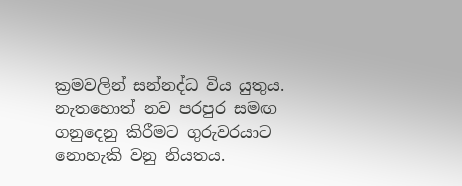ක්‍රමවලින් සන්නද්ධ විය යුතුය. නැතහොත් නව පරපුර සමඟ ගනුදෙනු කිරීමට ගුරුවරයාට නොහැකි වනු නියතය.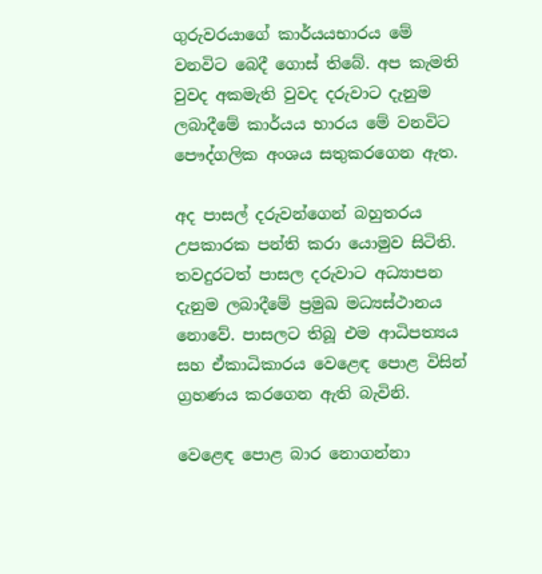ගුරුවරයාගේ කාර්යයභාරය මේ වනවිට බෙදී ගොස් තිබේ. අප කැමති වුවද අකමැති වුවද දරුවාට දැනුම ලබාදීමේ කාර්යය භාරය මේ වනවිට පෞද්ගලික අංශය සතුකරගෙන ඇත.

අද පාසල් දරුවන්ගෙන් බහුතරය උපකාරක පන්ති කරා යොමුව සිටිති. තවදුරටත් පාසල දරුවාට අධ්‍යාපන දැනුම ලබාදීමේ ප්‍රමුඛ මධ්‍යස්ථානය නොවේ. පාසලට තිබූ එම ආධිපත්‍යය සහ ඒකාධිකාරය වෙළෙඳ පොළ විසින් ග්‍රහණය කරගෙන ඇති බැවිනි.

වෙළෙඳ පොළ බාර නොගන්නා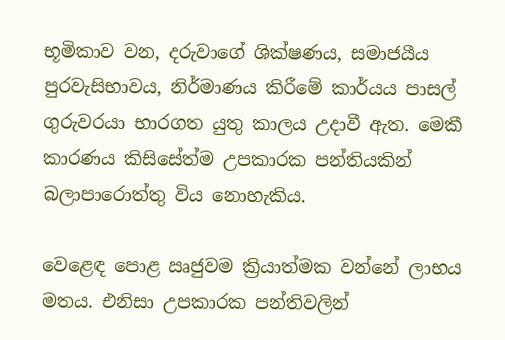භූමිකාව වන, දරුවාගේ ශික්ෂණය, සමාජයීය පුරවැසිභාවය, නිර්මාණය කිරීමේ කාර්යය පාසල් ගුරුවරයා භාරගත යුතු කාලය උදාවී ඇත. මෙකී කාරණය කිසිසේත්ම උපකාරක පන්තියකින් බලාපාරොත්තු විය නොහැකිය.

වෙළෙඳ පොළ ඍජුවම ක්‍රියාත්මක වන්නේ ලාභය මතය. එනිසා උපකාරක පන්තිවලින්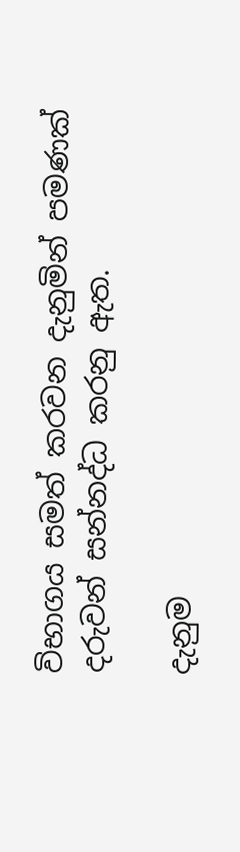විභාගය සමත් කරවන දැනුමින් පමණක් දරුවන් සන්නද්ධ කරනු ඇත.

දැනුම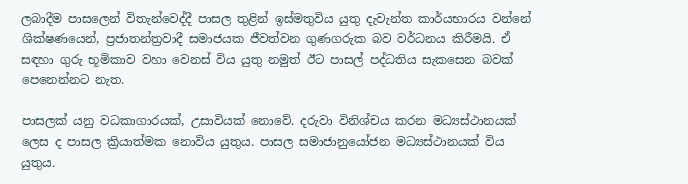ලබාදීම පාසලෙන් විතැන්වෙද්දී පාසල තුළින් ඉස්මතුවිය යුතු දැවැන්ත කාර්යභාරය වන්නේ ශික්ෂණයෙන්, ප්‍රජාතන්ත්‍රවාදී සමාජයක ජීවත්වන ගුණගරුක බව වර්ධනය කිරීමයි. ඒ සඳහා ගුරු භූමිකාව වහා වෙනස් විය යුතු නමුත් ඊට පාසල් පද්ධතිය සැකසෙන බවක් පෙනෙන්නට නැත.

පාසලක් යනු වධකාගාරයක්, උසාවියක් නොවේ. දරුවා විනිශ්චය කරන මධ්‍යස්ථානයක් ලෙස ද පාසල ක්‍රියාත්මක නොවිය යුතුය. පාසල සමාජානුයෝජන මධ්‍යස්ථානයක් විය යුතුය.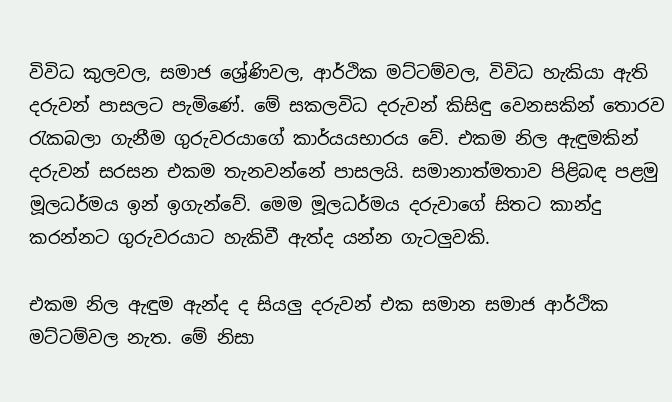විවිධ කුලවල, සමාජ ශ්‍රේණිවල, ආර්ථික මට්ටම්වල, විවිධ හැකියා ඇති දරුවන් පාසලට පැමිණේ. මේ සකලවිධ දරුවන් කිසිඳු වෙනසකින් තොරව රැකබලා ගැනීම ගුරුවරයාගේ කාර්යයභාරය වේ. එකම නිල ඇඳුමකින් දරුවන් සරසන එකම තැනවන්නේ පාසලයි. සමානාත්මතාව පිළිබඳ පළමු මූලධර්මය ඉන් ඉගැන්වේ. මෙම මූලධර්මය දරුවාගේ සිතට කාන්දු කරන්නට ගුරුවරයාට හැකිවී ඇත්ද යන්න ගැටලුවකි.

එකම නිල ඇඳුම ඇන්ද ද සියලු දරුවන් එක සමාන සමාජ ආර්ථික මට්ටම්වල නැත. මේ නිසා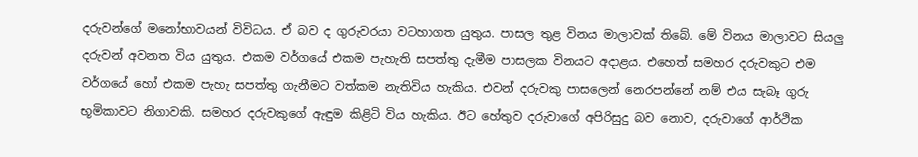දරුවන්ගේ මනෝභාවයන් විවිධය. ඒ බව ද ගුරුවරයා වටහාගත යුතුය. පාසල තුළ විනය මාලාවක් තිබේ. මේ විනය මාලාවට සියලු දරුවන් අවනත විය යුතුය. එකම වර්ගයේ එකම පැහැති සපත්තු දැමීම පාසලක විනයට අදාළය. එහෙත් සමහර දරුවකුට එම වර්ගයේ හෝ එකම පැහැ සපත්තු ගැනීමට වත්කම නැතිවිය හැකිය. එවන් දරුවකු පාසලෙන් නෙරපන්නේ නම් එය සැබෑ ගුරු භූමිකාවට නිගාවකි. සමහර දරුවකුගේ ඇඳුම කිළිටි විය හැකිය. ඊට හේතුව දරුවාගේ අපිරිසුදු බව නොව, දරුවාගේ ආර්ථික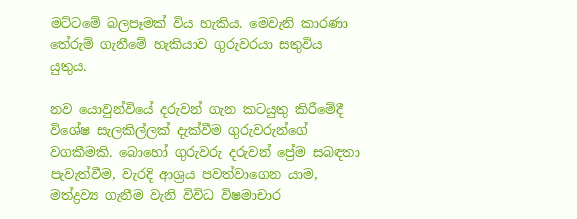මට්ටමේ බලපෑමක් විය හැකිය. මෙවැනි කාරණා තේරුම් ගැනීමේ හැකියාව ගුරුවරයා සතුවිය යුතුය.

නව යොවුන්වියේ දරුවන් ගැන කටයුතු කිරීමේදී විශේෂ සැලකිල්ලක් දැක්වීම ගුරුවරුන්ගේ වගකීමකි. බොහෝ ගුරුවරු දරුවන් ප්‍රේම සබඳතා පැවැත්වීම, වැරදි ආශ්‍රය පවත්වාගෙන යාම, මත්ද්‍රව්‍ය ගැනීම වැනි විවිධ විෂමාචාර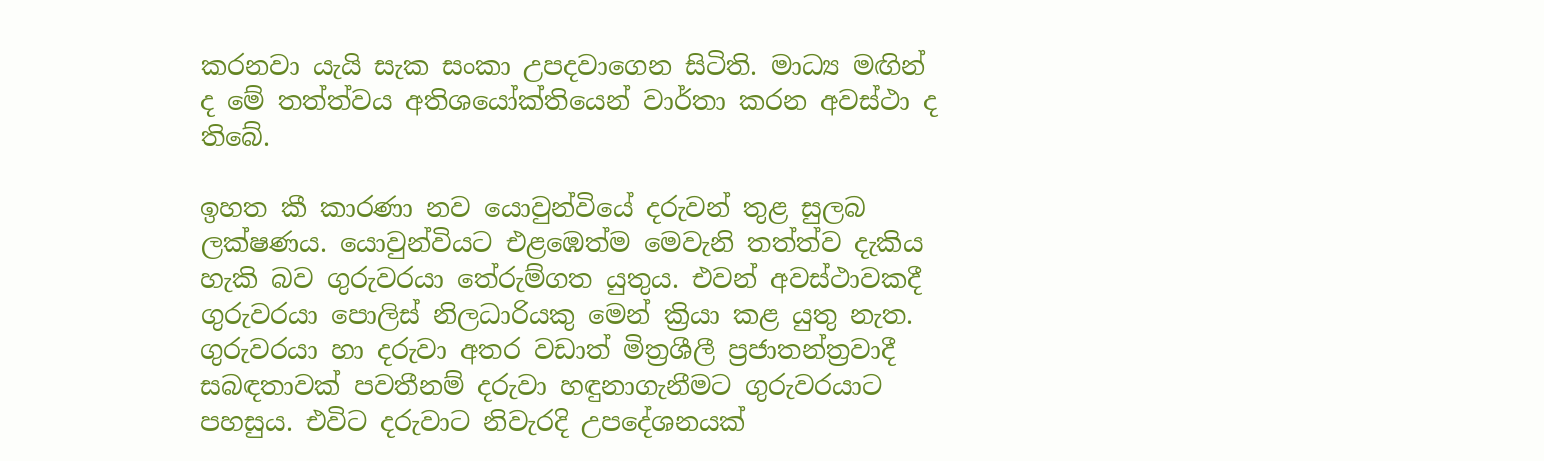කරනවා යැයි සැක සංකා උපදවාගෙන සිටිති. මාධ්‍ය මඟින් ද මේ තත්ත්වය අතිශයෝක්තියෙන් වාර්තා කරන අවස්ථා ද තිබේ.

ඉහත කී කාරණා නව යොවුන්වියේ දරුවන් තුළ සුලබ ලක්ෂණය. යොවුන්වියට එළඹෙත්ම මෙවැනි තත්ත්ව දැකිය හැකි බව ගුරුවරයා තේරුම්ගත යුතුය. එවන් අවස්ථාවකදී ගුරුවරයා පොලිස් නිලධාරියකු මෙන් ක්‍රියා කළ යුතු නැත. ගුරුවරයා හා දරුවා අතර වඩාත් මිත්‍රශීලී ප්‍රජාතන්ත්‍රවාදී සබඳතාවක් පවතීනම් දරුවා හඳුනාගැනීමට ගුරුවරයාට පහසුය. එවිට දරුවාට නිවැරදි උපදේශනයක්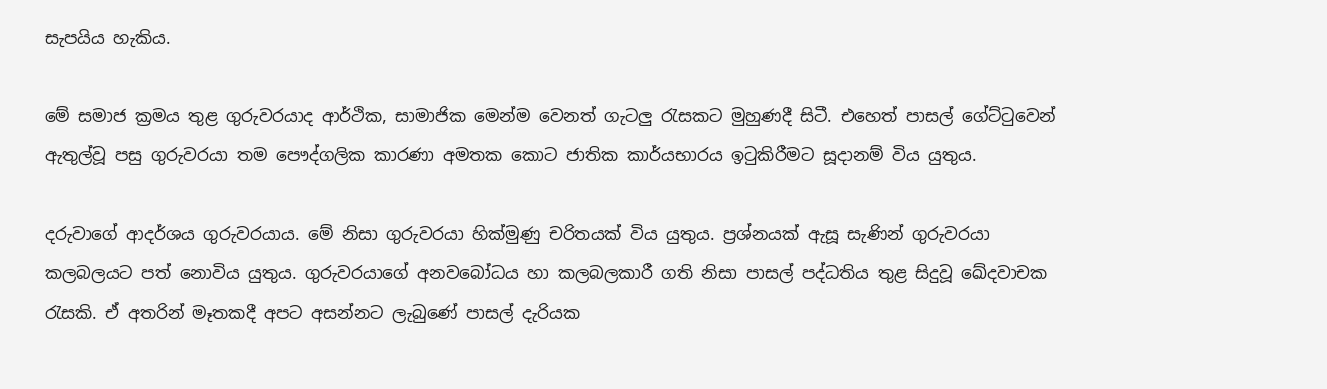සැපයිය හැකිය.

මේ සමාජ ක්‍රමය තුළ ගුරුවරයාද ආර්ථික, සාමාජික මෙන්ම වෙනත් ගැටලු රැසකට මුහුණදී සිටී. එහෙත් පාසල් ගේට්ටුවෙන් ඇතුල්වූ පසු ගුරුවරයා තම පෞද්ගලික කාරණා අමතක කොට ජාතික කාර්යභාරය ඉටුකිරීමට සූදානම් විය යුතුය.

දරුවාගේ ආදර්ශය ගුරුවරයාය. මේ නිසා ගුරුවරයා හික්මුණු චරිතයක් විය යුතුය. ප්‍රශ්නයක් ඇසූ සැණින් ගුරුවරයා කලබලයට පත් නොවිය යුතුය. ගුරුවරයාගේ අනවබෝධය හා කලබලකාරී ගති නිසා පාසල් පද්ධතිය තුළ සිදුවූ ඛේදවාචක රැසකි. ඒ අතරින් මෑතකදී අපට අසන්නට ලැබුණේ පාසල් දැරියක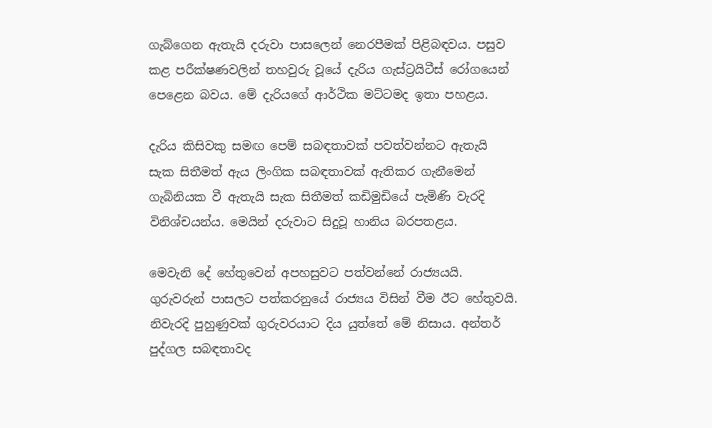ගැබ්ගෙන ඇතැයි දරුවා පාසලෙන් නෙරපීමක් පිළිබඳවය. පසුව කළ පරීක්ෂණවලින් තහවුරු වූයේ දැරිය ගැස්ට්‍රයිටීස් රෝගයෙන් පෙළෙන බවය. මේ දැරියගේ ආර්ථික මට්ටමද ඉතා පහළය.

දැරිය කිසිවකු සමඟ‍ පෙම් සබඳතාවක් පවත්වන්නට ඇතැයි සැක සිතීමත් ඇය ලිංගික සබඳතාවක් ඇතිකර ගැනීමෙන් ගැබිනියක වී ඇතැයි සැක සිතීමත් කඩිමුඩියේ පැමිණි වැරදි විනිශ්චයන්ය. මෙයින් දරුවාට සිදුවූ හානිය බරපතළය.

මෙවැනි දේ හේතුවෙන් අපහසුවට පත්වන්නේ රාජ්‍යයයි. ගුරුවරුන් පාසලට පත්කරනුයේ රාජ්‍යය විසින් වීම ඊට හේතුවයි. නිවැරදි පුහුණුවක් ගුරුවරයාට දිය යුත්තේ මේ නිසාය. අන්තර් පුද්ගල සබඳතාවද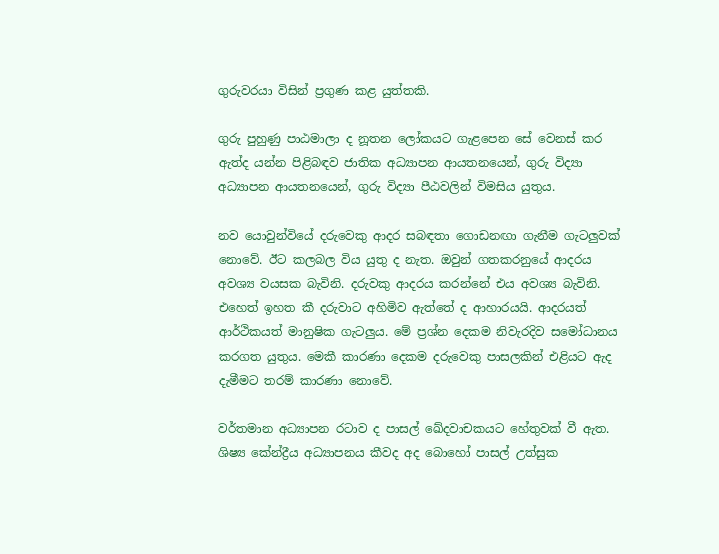ගුරුවරයා විසින් ප්‍රගුණ කළ යුත්තකි.

ගුරු පුහුණු පාඨමාලා ද නූතන ලෝකයට ගැළපෙන සේ වෙනස් කර ඇත්ද යන්න පිළිබඳව ජාතික අධ්‍යාපන ආයතනයෙන්, ගුරු විද්‍යා අධ්‍යාපන ආයතනයෙන්, ගුරු විද්‍යා පීඨවලින් විමසිය යුතුය.

නව යොවුන්වියේ දරුවෙකු ආදර සබඳතා ගොඩනඟා ගැනීම ගැටලුවක් නොවේ. ඊට කලබල විය යුතු ද නැත. ඔවුන් ගතකරනුයේ ආදරය අවශ්‍ය වයසක බැවිනි. දරුවකු ආදරය කරන්නේ එය අවශ්‍ය බැවිනි. එහෙත් ඉහත කී දරුවාට අහිමිව ඇත්තේ ද ආහාරයයි. ආදරයත් ආර්ථිකයත් මානුෂික ගැටලුය. මේ ප්‍රශ්න දෙකම නිවැරදිව සමෝධානය කරගත යුතුය. මෙකී කාරණා දෙකම දරුවෙකු පාසලකින් එළියට ඇද දැමීමට තරම් කාරණා නොවේ.

වර්තමාන අධ්‍යාපන රටාව ද පාසල් ඛේදවාචකයට හේතුවක් වී ඇත. ශිෂ්‍ය කේන්ද්‍රීය අධ්‍යාපනය කීවද අද බොහෝ පාසල් උත්සුක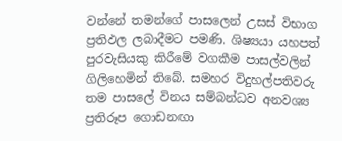වන්නේ තමන්ගේ පාසලෙන් උසස් විභාග ප්‍රතිඵල ලබාදීමට පමණි. ශිෂ්‍යයා යහපත් පුරවැසියකු කිරීමේ වගකීම පාසල්වලින් ගිලිහෙමින් තිබේ. සමහර විදුහල්පතිවරු තම පාසලේ විනය සම්බන්ධව අනවශ්‍ය ප්‍රතිරූප ගොඩනඟා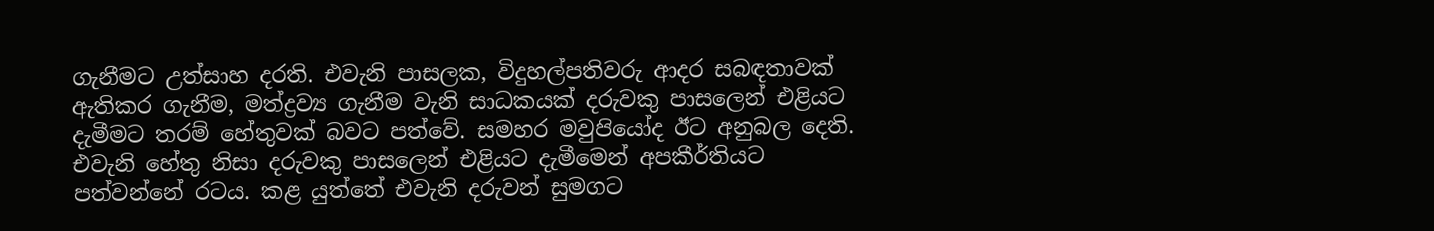ගැනීමට උත්සාහ දරති. එවැනි පාසලක, විදුහල්පතිවරු ආදර සබඳතාවක් ඇතිකර ගැනීම, මත්ද්‍රව්‍ය ගැනීම වැනි සාධකයක් දරුවකු පාසලෙන් එළියට දැමීමට තරම් හේතුවක් බවට පත්වේ. සමහර මවුප‍ියෝද ඊට අනුබල දෙති. එවැනි හේතු නිසා දරුවකු පාසලෙන් එළියට දැමීමෙන් අපකීර්තියට පත්වන්නේ රටය. කළ යුත්තේ එවැනි දරුවන් සුමගට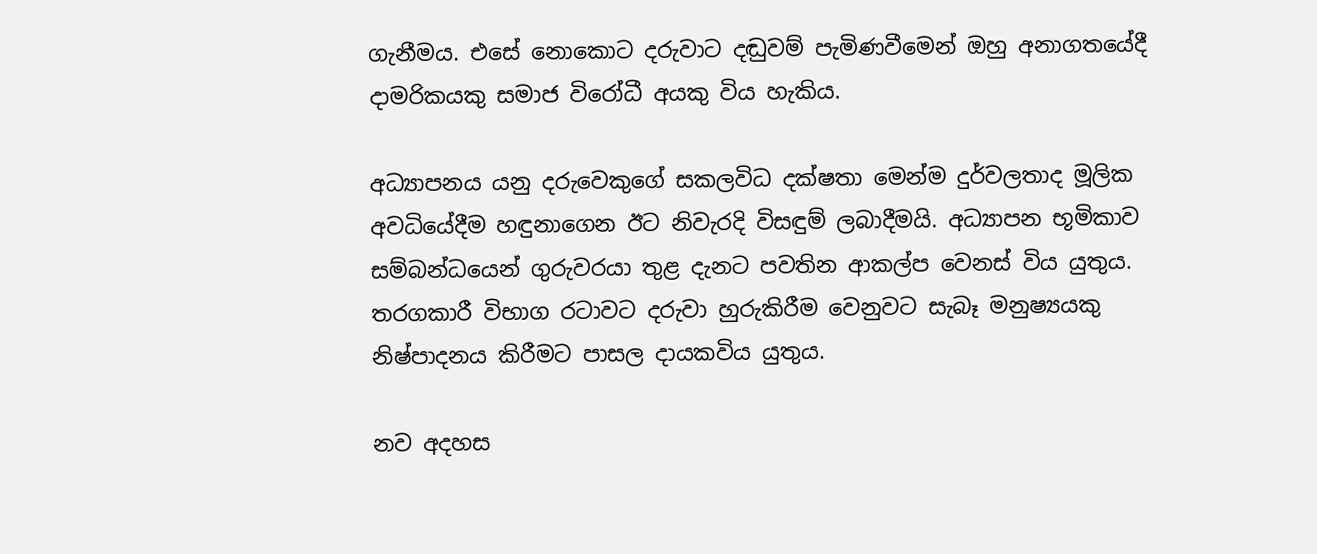ගැනීමය. එසේ නොකොට දරුවාට දඬුවම් පැමිණවීමෙන් ඔහු අනාගතයේදී දාමරිකයකු සමාජ විරෝධී අයකු විය හැකිය.

අධ්‍යාපනය යනු දරුවෙකුගේ සකලවිධ දක්ෂතා මෙන්ම දුර්වලතාද මූලික අවධියේදීම හඳුනාගෙන ඊට නිවැරදි විසඳුම් ලබාදීමයි. අධ්‍යාපන භූමිකාව සම්බන්ධයෙන් ගුරුවරයා තුළ දැනට පවතින ආකල්ප වෙනස් විය යුතුය. තරගකාරී විභාග රටාවට දරුවා හුරුකිරීම වෙනුවට සැබෑ මනුෂ්‍යයකු නිෂ්පාදනය කිරීමට පාසල දායකවිය යුතුය.

නව අදහස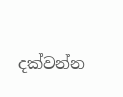දක්වන්න